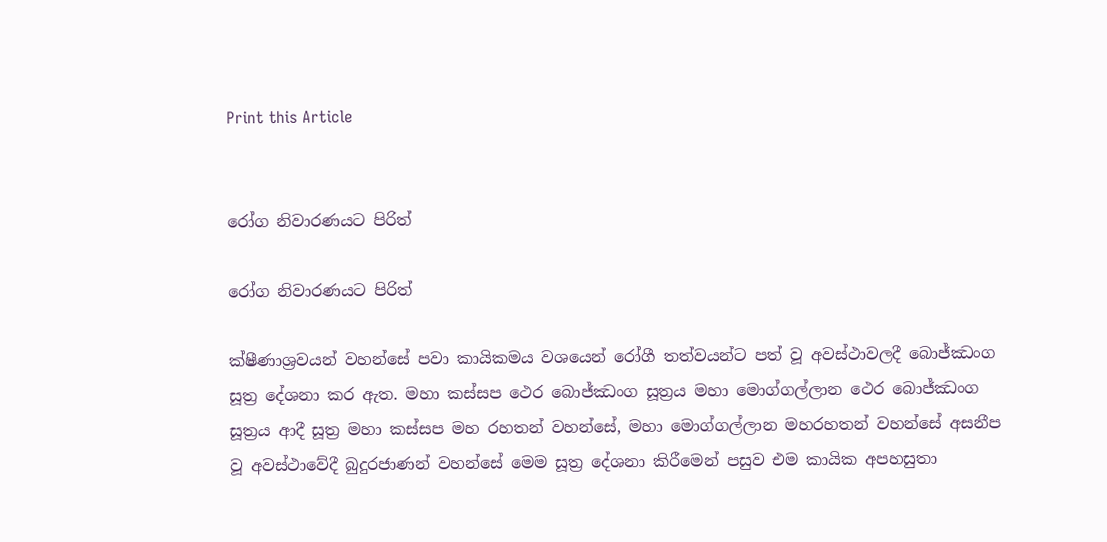Print this Article


රෝග නිවාරණයට පිරිත්

රෝග නිවාරණයට පිරිත්

ක්ෂීණාශ්‍රවයන් වහන්සේ පවා කායිකමය වශයෙන් රෝගී තත්වයන්ට පත් වූ අවස්ථාවලදී බොජ්ඣංග සූත්‍ර දේශනා කර ඇත. මහා කස්සප ථෙර බොජ්ඣංග සූත්‍රය මහා මොග්ගල්ලාන ථෙර බොජ්ඣංග සූත්‍රය ආදී සූත්‍ර මහා කස්සප මහ රහතන් වහන්සේ, මහා මොග්ගල්ලාන මහරහතන් වහන්සේ අසනීප වූ අවස්ථාවේදී බුදුරජාණන් වහන්සේ මෙම සූත්‍ර දේශනා කිරීමෙන් පසුව එම කායික අපහසුතා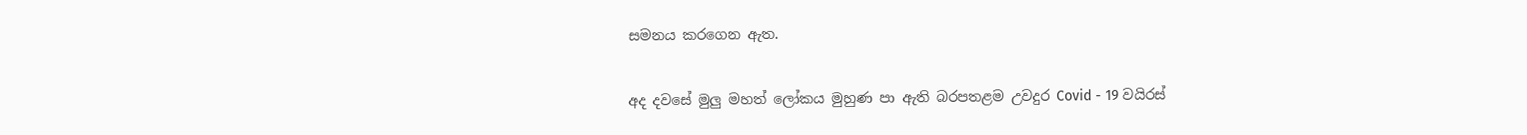සමනය කරගෙන ඇත.

අද දවසේ මුලු මහත් ලෝකය මුහුණ පා ඇති බරපතළම උවදුර Covid - 19 වයිරස්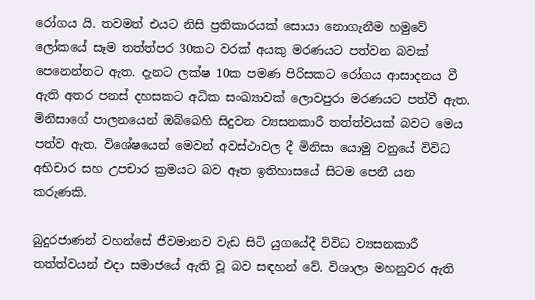රෝගය යි. තවමත් එයට නිසි ප්‍රතිකාරයක් සොයා නොගැනීම හමුවේ ලෝකයේ සෑම තත්ත්පර 30කට වරක් අයකු මරණයට පත්වන බවක් පෙනෙන්නට ඇත. දැනට ලක්ෂ 10ක පමණ පිරිසකට රෝගය ආසාදනය වී ඇති අතර පනස් දහසකට අධික සංඛ්‍යාවක් ලොවපුරා මරණයට පත්වී ඇත. මිනිසාගේ පාලනයෙන් ඔබ්බෙහි සිදුවන ව්‍යසනකාරී තත්ත්වයක් බවට මෙය පත්ව ඇත. විශේෂයෙන් මෙවන් අවස්ථාවල දී මිනිසා යොමු වනුයේ විවිධ අභිචාර සහ උපචාර ක්‍රමයට බව ඈත ඉතිහාසයේ සිටම පෙනී යන කරුණකි.

බුදුරජාණන් වහන්සේ ජීවමානව වැඩ සිටි යුගයේදී විවිධ ව්‍යසනකාරී තත්ත්වයන් එදා සමාජයේ ඇති වූ බව සඳහන් වේ. විශාලා මහනුවර ඇති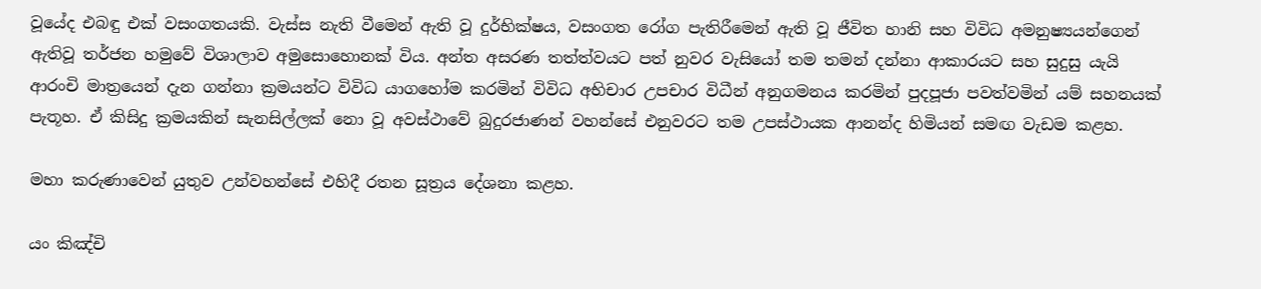වූයේද එබඳු එක් වසංගතයකි. වැස්ස නැති වීමෙන් ඇති වූ දුර්භික්ෂය, වසංගත රෝග පැතිරීමෙන් ඇති වූ ජීවිත හානි සහ විවිධ අමනුෂ්‍යයන්ගෙන් ඇතිවූ තර්ජන හමුවේ විශාලාව අමුසොහොනක් විය. අන්ත අසරණ තත්ත්වයට පත් නුවර වැසියෝ තම තමන් දන්නා ආකාරයට සහ සුදුසු යැයි ආරංචි මාත්‍රයෙන් දැන ගන්නා ක්‍රමයන්ට විවිධ යාගහෝම කරමින් විවිධ අභිචාර උපචාර විධීන් අනුගමනය කරමින් පුදපූජා පවත්වමින් යම් සහනයක් පැතූහ. ඒ කිසිදු ක්‍රමයකින් සැනසිල්ලක් නො වූ අවස්ථාවේ බුදුරජාණන් වහන්සේ එනුවරට තම උපස්ථායක ආනන්ද හිමියන් සමඟ වැඩම කළහ.

මහා කරුණාවෙන් යුතුව උන්වහන්සේ එහිදී රතන සූත්‍රය දේශනා කළහ.

යං කිඤ්චි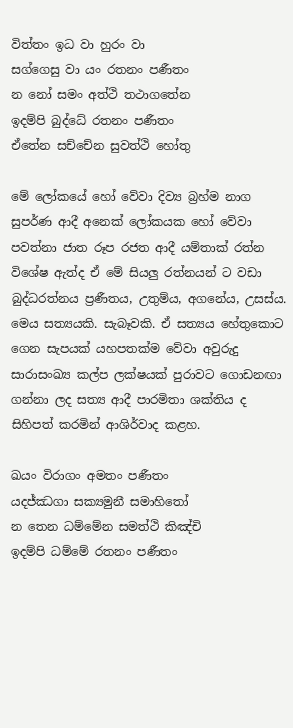විත්තං ඉධ වා හුරං වා
සග්ගෙසු වා යං රතනං පණීතං
න නෝ සමං අත්ථි තථාගතේන
ඉදම්පි බුද්ධේ රතනං පණීතං
ඒතේන සච්චේන සුවත්ථි හෝතු

මේ ලෝකයේ හෝ වේවා දිව්‍ය බ්‍රහ්ම නාග සුපර්ණ ආදී අනෙක් ලෝකයක හෝ වේවා පවත්නා ජාත රූප රජත ආදී යම්තාක් රත්න විශේෂ ඇත්ද ඒ මේ සියලු රත්නයන් ට වඩා බුද්ධරත්නය ප්‍රණීතය, උතුම්ය, අගනේය, උසස්ය. මෙය සත්‍යයකි. සැබෑවකි. ඒ සත්‍යය හේතුකොට ගෙන සැපයක් යහපතක්ම වේවා අවුරුදු සාරාසංඛ්‍ය කල්ප ලක්ෂයක් පුරාවට ගොඩනඟා ගන්නා ලද සත්‍ය ආදී පාරමිතා ශක්තිය ද සිහිපත් කරමින් ආශිර්වාද කළහ.

ඛයං විරාගං අමතං පණීතං
යදජ්ඣගා සක්‍යමුනී සමාහිතෝ
න තෙන ධම්මේන සමත්ථි කිඤ්චි
ඉදම්පි ධම්මේ රතනං පණීතං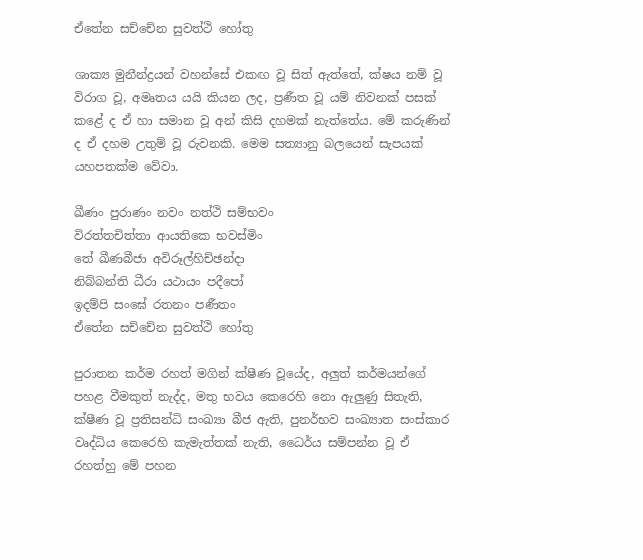ඒතේන සච්චේන සුවත්ථි හෝතු

ශාක්‍ය මුනීන්ද්‍රයන් වහන්සේ එකඟ වූ සිත් ඇත්තේ, ක්ෂය නම් වූ විරාග වූ, අමෘතය යයි කියන ලද, ප්‍රණීත වූ යම් නිවනක් පසක් කළේ ද ඒ හා සමාන වූ අන් කිසි දහමක් නැත්තේය. මේ කරුණින් ද ඒ දහම උතුම් වූ රුවනකි. මෙම සත්‍යානු බලයෙන් සැපයක් යහපතක්ම වේවා.

ඛීණං පුරාණං නවං නත්ථි සම්භවං
විරත්තචිත්තා ආයතිකෙ භවස්මිං
තේ ඛීණබීජා අවිරූල්හිච්ඡන්දා
නිබ්බන්ති ධීරා යථායං පදීපෝ
ඉදම්පි සංඝේ රතනං පණීතං
ඒතේන සච්චේන සුවත්ථි හෝතු

පුරාතන කර්ම රහත් මගින් ක්ෂීණ වූයේද, අලුත් කර්මයන්ගේ පහළ වීමකුත් නැද්ද, මතු භවය කෙරෙහි නො ඇලුණු සිතැති, ක්ෂීණ වූ ප්‍රතිසන්ධි සංඛ්‍යා බීජ ඇති, පුනර්භව සංඛ්‍යාත සංස්කාර වෘද්ධිය කෙරෙහි කැමැත්තක් නැති, ධෛර්ය සම්පන්න වූ ඒ රහත්හු මේ පහන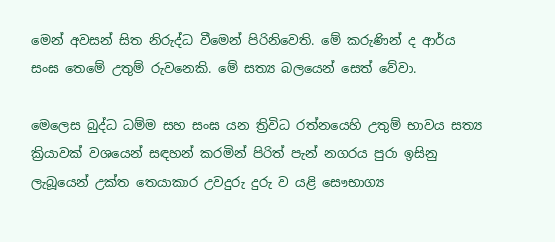මෙන් අවසන් සිත නිරුද්ධ වීමෙන් පිරිනිවෙති. මේ කරුණින් ද ආර්ය සංඝ තෙමේ උතුම් රුවනෙකි. මේ සත්‍ය බලයෙන් සෙත් වේවා.

මෙලෙස බුද්ධ ධම්ම සහ සංඝ යන ත්‍රිවිධ රත්නයෙහි උතුම් භාවය සත්‍ය ක්‍රියාවක් වශයෙන් සඳහන් කරමින් පිරිත් පැන් නගරය පුරා ඉසිනු ලැබූයෙන් උක්ත තෙයාකාර උවදුරු දුරු ව යළි සෞභාග්‍ය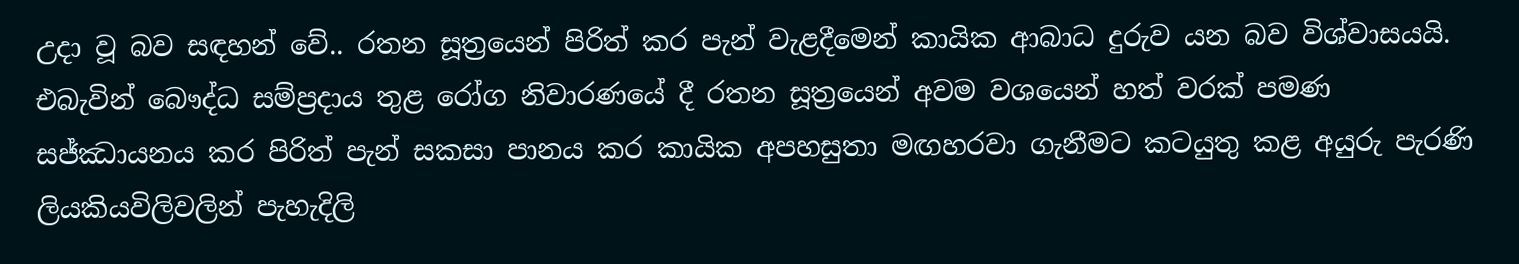උදා වූ බව සඳහන් වේ.. රතන සූත්‍රයෙන් පිරිත් කර පැන් වැළදීමෙන් කායික ආබාධ දුරුව යන බව විශ්වාසයයි. එබැවින් බෞද්ධ සම්ප්‍රදාය තුළ රෝග නිවාරණයේ දී රතන සූත්‍රයෙන් අවම වශයෙන් හත් වරක් පමණ සජ්ඣායනය කර පිරිත් පැන් සකසා පානය කර කායික අපහසුතා මඟහරවා ගැනීමට කටයුතු කළ අයුරු පැරණි ලියකියවිලිවලින් පැහැදිලි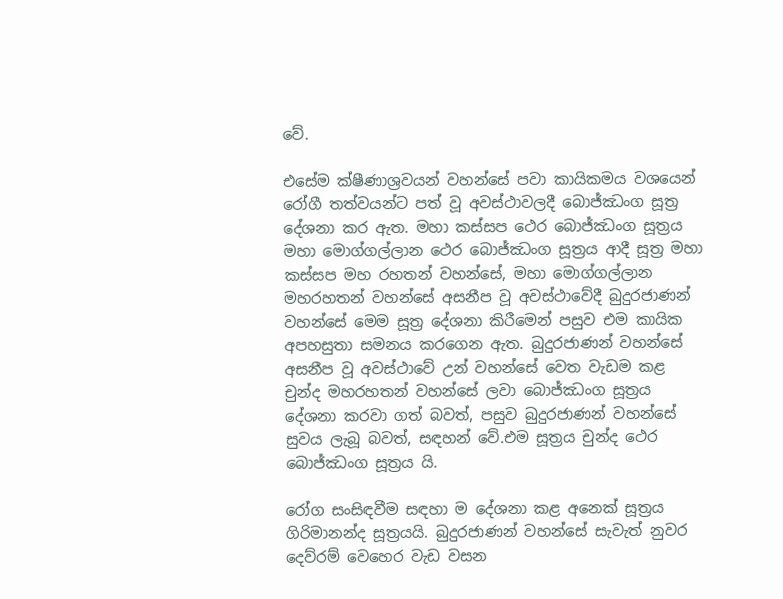වේ.

එසේම ක්ෂීණාශ්‍රවයන් වහන්සේ පවා කායිකමය වශයෙන් රෝගී තත්වයන්ට පත් වූ අවස්ථාවලදී බොජ්ඣංග සූත්‍ර දේශනා කර ඇත. මහා කස්සප ථෙර බොජ්ඣංග සූත්‍රය මහා මොග්ගල්ලාන ථෙර බොජ්ඣංග සූත්‍රය ආදී සූත්‍ර මහා කස්සප මහ රහතන් වහන්සේ, මහා මොග්ගල්ලාන මහරහතන් වහන්සේ අසනීප වූ අවස්ථාවේදී බුදුරජාණන් වහන්සේ මෙම සූත්‍ර දේශනා කිරීමෙන් පසුව එම කායික අපහසුතා සමනය කරගෙන ඇත. බුදුරජාණන් වහන්සේ අසනීප වූ අවස්ථාවේ උන් වහන්සේ වෙත වැඩම කළ චුන්ද මහරහතන් වහන්සේ ලවා බොජ්ඣංග සූත්‍රය දේශනා කරවා ගත් බවත්, පසුව බුදුරජාණන් වහන්සේ සුවය ලැබූ බවත්, සඳහන් වේ.එම සූත්‍රය චුන්ද ථෙර බොජ්ඣංග සූත්‍රය යි.

රෝග සංසිඳවීම සඳහා ම දේශනා කළ අනෙක් සූත්‍රය ගිරිමානන්ද සූත්‍රයයි. බුදුරජාණන් වහන්සේ සැවැත් නුවර දෙව්රම් වෙහෙර වැඩ වසන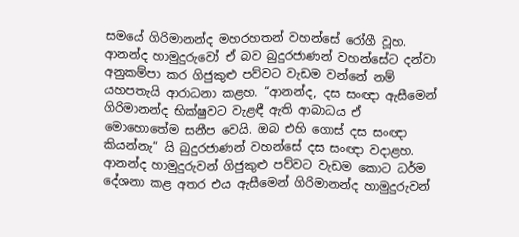සමයේ ගිරිමානන්ද මහරහතන් වහන්සේ රෝගී වූහ. ආනන්ද හාමුදුරුවෝ ඒ බව බුදුරජාණන් වහන්සේට දන්වා අනුකම්පා කර ගිජුකුළු පව්වට වැඩම වන්නේ නම් යහපතැයි ආරාධනා කළහ. “ආනන්ද, දස සංඥා ඇසීමෙන් ගිරිමානන්ද භික්ෂුවට වැළඳී ඇති ආබාධය ඒ මොහොතේම සනීප වෙයි. ඔබ එහි ගොස් දස සංඥා කියන්නැ“ යි බුදුරජාණන් වහන්සේ දස සංඥා වදාළහ. ආනන්ද හාමුදුරුවන් ගිජුකුළු පව්වට වැඩම කොට ධර්ම දේශනා කළ අතර එය ඇසීමෙන් ගිරිමානන්ද හාමුදුරුවන්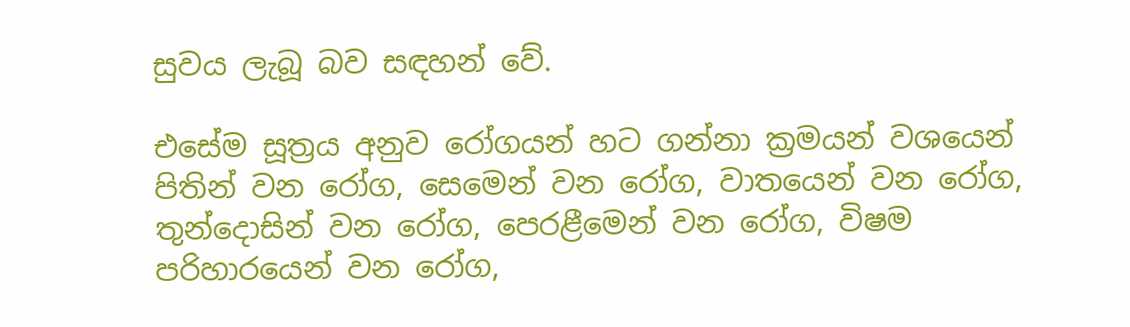සුවය ලැබූ බව සඳහන් වේ.

එසේම සූත්‍රය අනුව රෝගයන් හට ගන්නා ක්‍රමයන් වශයෙන් පිතින් වන රෝග, සෙමෙන් වන රෝග, වාතයෙන් වන රෝග, තුන්දොසින් වන රෝග, පෙරළීමෙන් වන රෝග, විෂම පරිහාරයෙන් වන රෝග,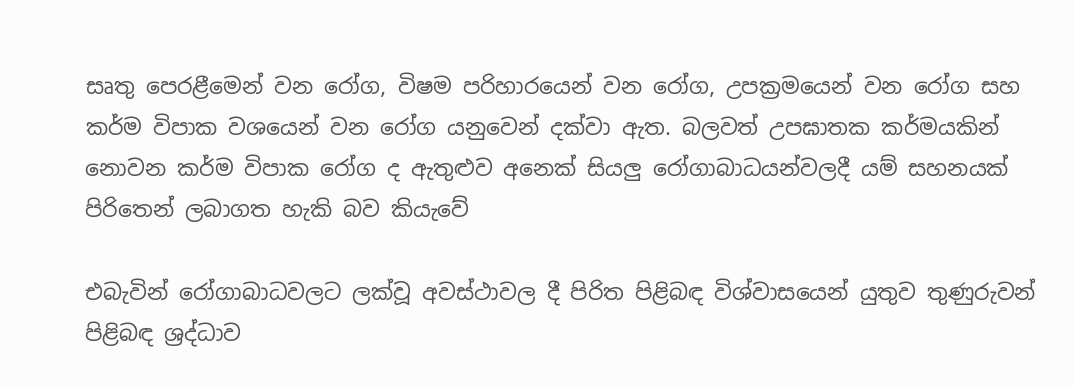සෘතු පෙරළීමෙන් වන රෝග, විෂම පරිහාරයෙන් වන රෝග, උපක්‍රමයෙන් වන රෝග සහ කර්ම විපාක වශයෙන් වන රෝග යනුවෙන් දක්වා ඇත. බලවත් උපඝාතක කර්මයකින් නොවන කර්ම විපාක රෝග ද ඇතුළුව අනෙක් සියලු රෝගාබාධයන්වලදී යම් සහනයක් පිරිතෙන් ලබාගත හැකි බව කියැවේ

එබැවින් රෝගාබාධවලට ලක්වූ අවස්ථාවල දී පිරිත පිළිබඳ විශ්වාසයෙන් යුතුව තුණුරුවන් පිළිබඳ ශ්‍රද්ධාව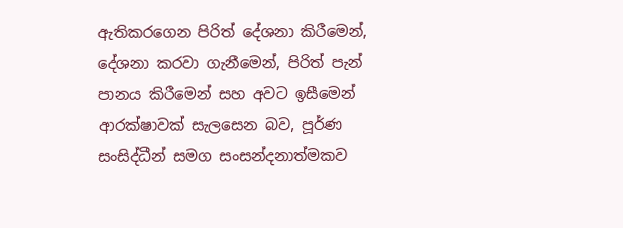ඇතිකරගෙන පිරිත් දේශනා කිරීමෙන්, දේශනා කරවා ගැනීමෙන්, පිරිත් පැන් පානය කිරීමෙන් සහ අවට ඉසීමෙන් ආරක්ෂාවක් සැලසෙන බව, පූර්ණ සංසිද්ධීන් සමග සංසන්දනාත්මකව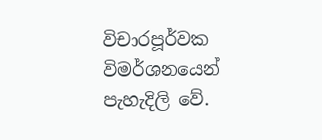විචාරපූර්වක විමර්ශනයෙන් පැහැදිලි වේ.